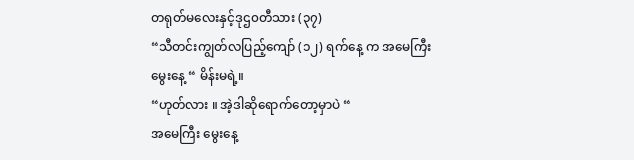တရုတ်မလေးနှင့်ဒုဌ၀တီသား (၃၇)
“သီတင်းကျွတ်လပြည့်ကျော် (၁၂) ရက်နေ့ က အမေကြီး
မွေးနေ့ “ မိန်းမရဲ့။
“ဟုတ်လား ။ အဲ့ဒါဆိုရောက်တော့မှာပဲ “
အမေကြီး မွေးနေ့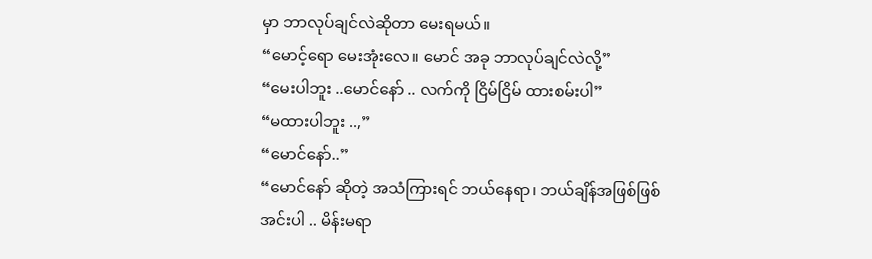မှာ ဘာလုပ်ချင်လဲဆိုတာ မေးရမယ်။
“မောင့်ရော မေးအုံးလေ။ မောင် အခု ဘာလုပ်ချင်လဲလို့”
“မေးပါဘူး ..မောင်နော် .. လက်ကို ငြိမ်ငြိမ် ထားစမ်းပါ”
“မထားပါဘူး ..,”
“မောင်နော်..”
“မောင်နော် ဆိုတဲ့ အသံကြားရင် ဘယ်နေရာ၊ ဘယ်ချိန်အဖြစ်ဖြစ်
အင်းပါ .. မိန်းမရာ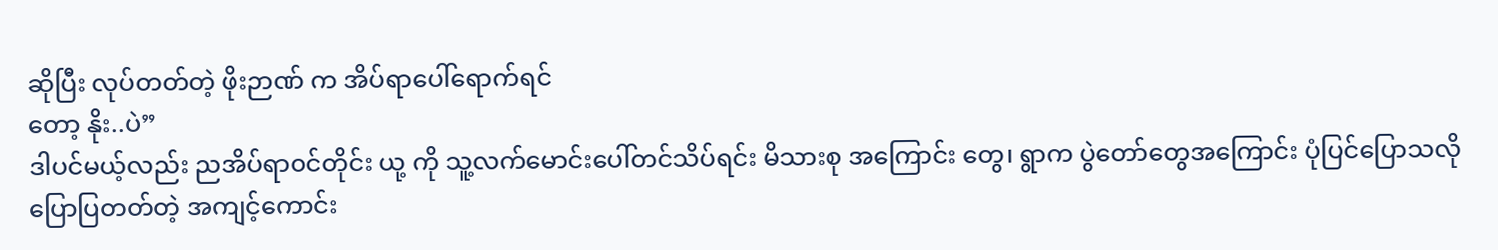ဆိုပြီး လုပ်တတ်တဲ့ ဖိုးဉာဏ် က အိပ်ရာပေါ်ရောက်ရင်
တော့ နိုး..ပဲ”
ဒါပင်မယ့်လည်း ညအိပ်ရာ၀င်တိုင်း ယု့ ကို သူ့လက်မောင်းပေါ်တင်သိပ်ရင်း မိသားစု အကြောင်း တွေ၊ ရွာက ပွဲတော်တွေအကြောင်း ပုံပြင်ပြောသလို ပြောပြတတ်တဲ့ အကျင့်ကောင်း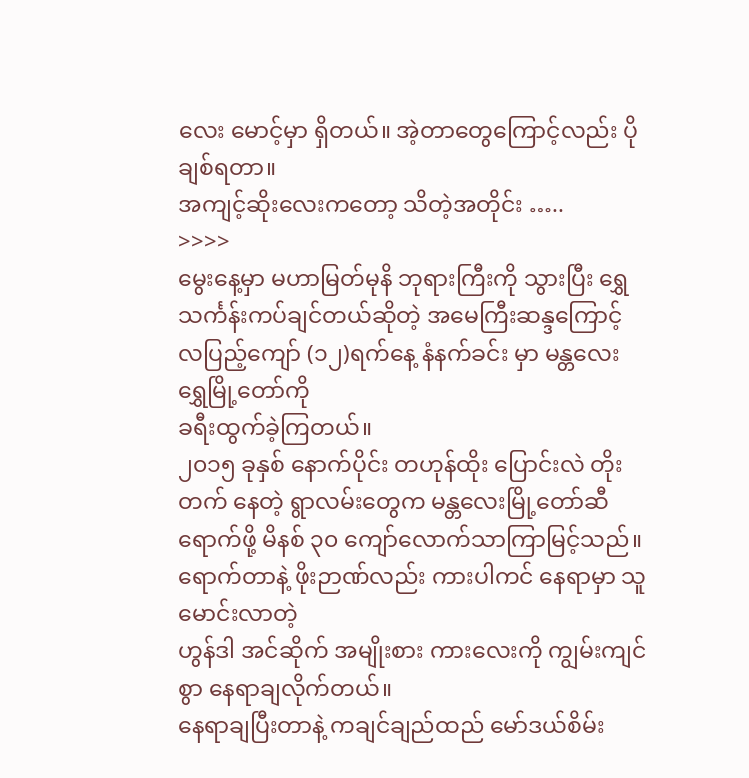လေး မောင့်မှာ ရှိတယ်။ အဲ့တာတွေကြောင့်လည်း ပိုချစ်ရတာ။
အကျင့်ဆိုးလေးကတော့ သိတဲ့အတိုင်း …..
>>>>
မွေးနေ့မှာ မဟာမြတ်မုနိ ဘုရားကြီးကို သွားပြီး ရွှေသင်္ကန်းကပ်ချင်တယ်ဆိုတဲ့ အမေကြီးဆန္ဒကြောင့်
လပြည့်ကျော် (၁၂)ရက်နေ့ နံနက်ခင်း မှာ မန္တလေး ရွှေမြို့တော်ကို
ခရီးထွက်ခဲ့ကြတယ်။
၂၀၁၅ ခုနှစ် နောက်ပိုင်း တဟုန်ထိုး ပြောင်းလဲ တိုးတက် နေတဲ့ ရွာလမ်းတွေက မန္တလေးမြို့တော်ဆီ ရောက်ဖို့ မိနစ် ၃၀ ကျော်လောက်သာကြာမြင့်သည်။
ရောက်တာနဲ့ ဖိုးဉာဏ်လည်း ကားပါကင် နေရာမှာ သူမောင်းလာတဲ့
ဟွန်ဒါ အင်ဆိုက် အမျိုးစား ကားလေးကို ကျွမ်းကျင်စွာ နေရာချလိုက်တယ်။
နေရာချပြီးတာနဲ့ ကချင်ချည်ထည် မော်ဒယ်စိမ်း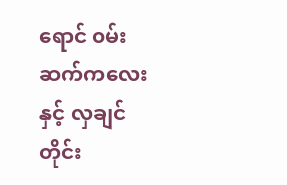ရောင် ၀မ်းဆက်ကလေးနှင့် လှချင်တိုင်း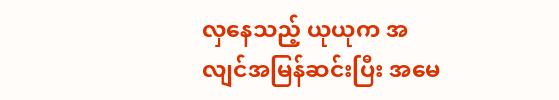လှနေသည့် ယုယုက အလျင်အမြန်ဆင်းပြီး အမေ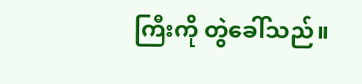ကြီးကို တွဲခေါ်သည်။